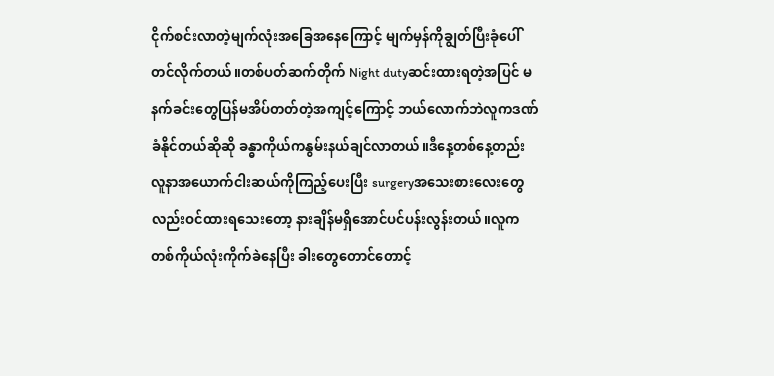ငိုက်စင်းလာတဲ့မျက်လုံးအခြေအနေကြောင့် မျက်မှန်ကိုချွတ်ပြီးခုံပေါ်တင်လိုက်တယ်။တစ်ပတ်ဆက်တိုက် Night dutyဆင်းထားရတဲ့အပြင် မနက်ခင်းတွေပြန်မအိပ်တတ်တဲ့အကျင့်ကြောင့် ဘယ်လောက်ဘဲလူကဒဏ်ခံနိုင်တယ်ဆိုဆို ခန္ဓာကိုယ်ကနွမ်းနယ်ချင်လာတယ်။ဒီနေ့တစ်နေ့တည်း လူနာအယောက်ငါးဆယ်ကိုကြည့်ပေးပြီး surgeryအသေးစားလေးတွေလည်းဝင်ထားရသေးတော့ နားချိန်မရှိအောင်ပင်ပန်းလွန်းတယ်။လူကတစ်ကိုယ်လုံးကိုက်ခဲနေပြီး ခါးတွေတောင်တောင့်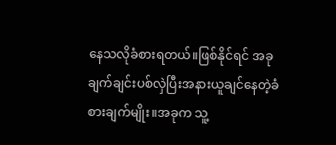နေသလိုခံစားရတယ်။ဖြစ်နိုင်ရင် အခုချက်ချင်းပစ်လှဲပြီးအနားယူချင်နေတဲ့ခံစားချက်မျိုး။အခုက သူ့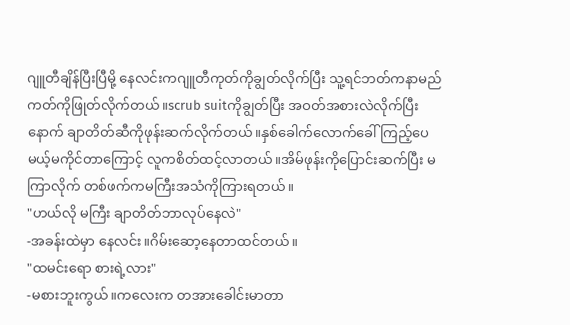ဂျူတီချိန်ပြီးပြီမို့ နေလင်းကဂျူတီကုတ်ကိုချွတ်လိုက်ပြီး သူ့ရင်ဘတ်ကနာမည်ကတ်ကိုဖြုတ်လိုက်တယ်။scrub suitကိုချွတ်ပြီး အဝတ်အစားလဲလိုက်ပြီးနောက် ချာတိတ်ဆီကိုဖုန်းဆက်လိုက်တယ်။နှစ်ခေါက်လောက်ခေါ်ကြည့်ပေမယ့်မကိုင်တာကြောင့် လူကစိတ်ထင့်လာတယ်။အိမ်ဖုန်းကိုပြောင်းဆက်ပြီး မကြာလိုက် တစ်ဖက်ကမကြီးအသံကိုကြားရတယ်။
"ဟယ်လို မကြီး ချာတိတ်ဘာလုပ်နေလဲ"
-အခန်းထဲမှာ နေလင်း။ဂိမ်းဆော့နေတာထင်တယ်။
"ထမင်းရော စားရဲ့လား"
-မစားဘူးကွယ်။ကလေးက တအားခေါင်းမာတာ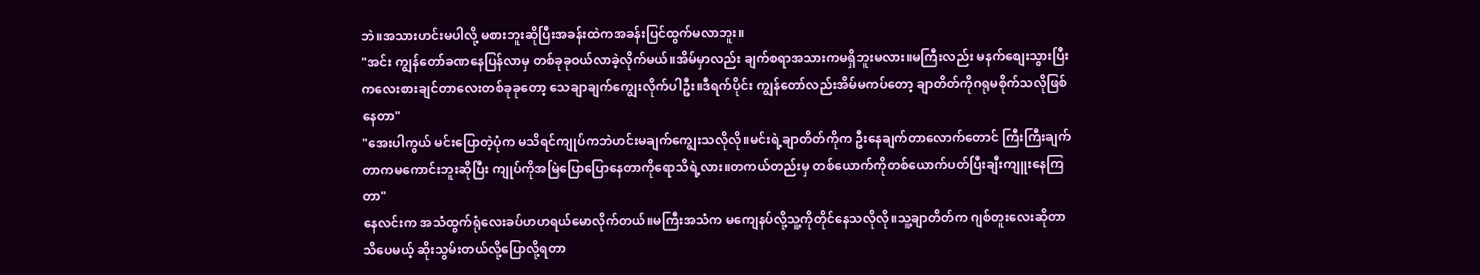ဘဲ။အသားဟင်းမပါလို့ မစားဘူးဆိုပြီးအခန်းထဲကအခန်းပြင်ထွက်မလာဘူး။
"အင်း ကျွန်တော်ခဏနေပြန်လာမှ တစ်ခုခုဝယ်လာခဲ့လိုက်မယ်။အိမ်မှာလည်း ချက်စရာအသားကမရှိဘူးမလား။မကြီးလည်း မနက်စျေးသွားပြီး ကလေးစားချင်တာလေးတစ်ခုခုတော့ သေချာချက်ကျွေးလိုက်ပါဦး။ဒီရက်ပိုင်း ကျွန်တော်လည်းအိမ်မကပ်တော့ ချာတိတ်ကိုဂရုမစိုက်သလိုဖြစ်နေတာ"
"အေးပါကွယ် မင်းပြောတဲ့ပုံက မသိရင်ကျုပ်ကဘဲဟင်းမချက်ကျွေးသလိုလို။မင်းရဲ့ချာတိတ်ကိုက ဦးနေချက်တာလောက်တောင် ကြီးကြီးချက်တာကမကောင်းဘူးဆိုပြီး ကျုပ်ကိုအမြဲပြောပြောနေတာကိုရောသိရဲ့လား။တကယ်တည်းမှ တစ်ယောက်ကိုတစ်ယောက်ပတ်ပြီးချီးကျူးနေကြတာ"
နေလင်းက အသံထွက်ရုံလေးခပ်ဟဟရယ်မောလိုက်တယ်။မကြီးအသံက မကျေနပ်လို့သူ့ကိုတိုင်နေသလိုလို။သူ့ချာတိတ်က ဂျစ်တူးလေးဆိုတာသိပေမယ့် ဆိုးသွမ်းတယ်လို့ပြောလို့ရတာ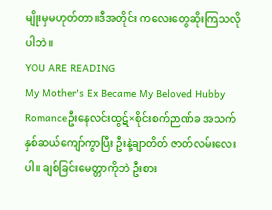မျိုးမှမဟုတ်တာ။ဒီအတိုင်း ကလေးတွေဆိုးကြသလိုပါဘဲ။
YOU ARE READING
My Mother's Ex Became My Beloved Hubby
Romanceဦးနေလင်းထွဋ်×စိုင်းစက်ဉာဏ်ခ အသက်နှစ်ဆယ်ကျော်ကွာပြီး ဦးနဲ့ချာတိတ် ဇာတ်လမ်းလေးပါ။ ချစ်ခြင်းမေတ္တာကိုဘဲ ဦးစား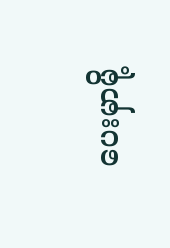ပေးမှာမို့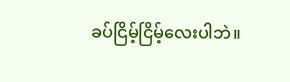ခပ်ငြိမ့်ငြိမ့်လေးပါဘဲ။